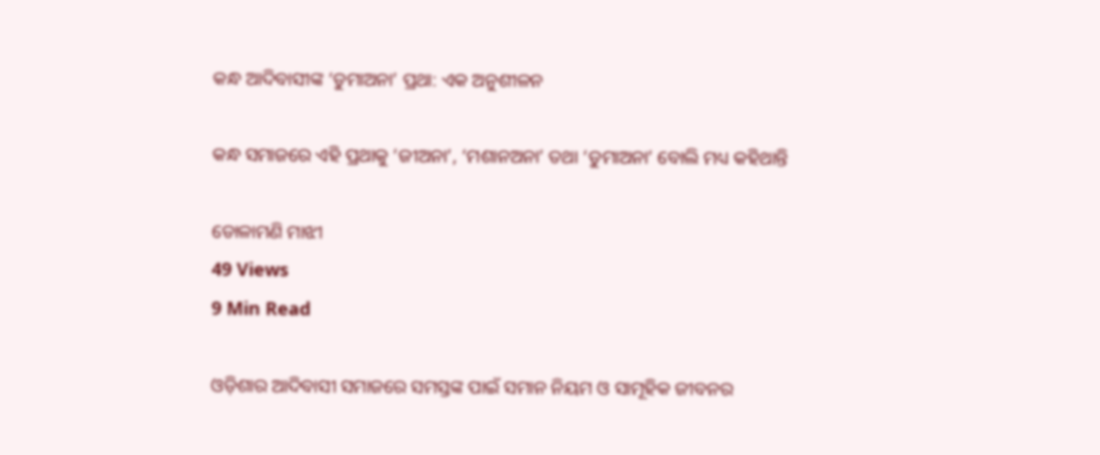କନ୍ଧ ଆଦିବାସୀଙ୍କ ‘ଡୁମାଅନା’ ପ୍ରଥା: ଏକ ଅନୁଶୀଳନ

କନ୍ଧ ସମାଜରେ ଏହି ପ୍ରଥାକୁ ‘ଜୀଅନା’, ‘ମଶାନଅନା’ ତଥା ‘ଡୁମାଅନା’ ବୋଲି ମଧ୍ୟ କହିଥାନ୍ତି

ଡୋଳାମଣି ମାଝୀ
49 Views
9 Min Read

ଓଡ଼ିଶାର ଆଦିବାସୀ ସମାଜରେ ସମସ୍ତଙ୍କ ପାଇଁ ସମାନ ନିୟମ ଓ ସାମୂହିକ ଜୀବନର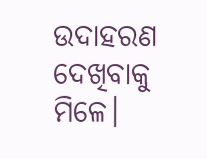ଉଦାହରଣ ଦେଖିବାକୁ ମିଳେ।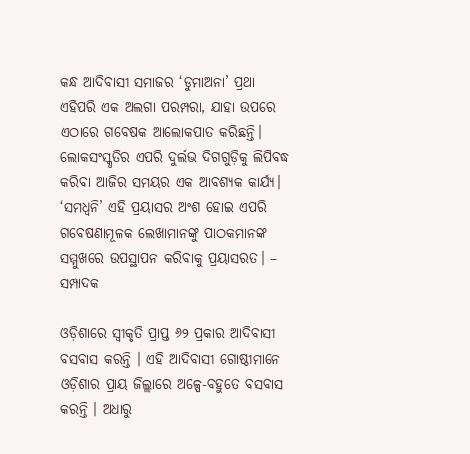କନ୍ଧ ଆଦିବାସୀ ସମାଜର ‘ଡୁମାଅନା’ ପ୍ରଥା ଏହିପରି ଏକ ଅଲଗା ପରମ୍ପରା, ଯାହା ଉପରେ ଏଠାରେ ଗବେଷକ ଆଲୋକପାତ କରିଛନ୍ତି। ଲୋକସଂସ୍କୃତିର ଏପରି ଦୁର୍ଲଭ ଦିଗଗୁଡ଼ିକୁ ଲିପିବଦ୍ଧ କରିବା ଆଜିର ସମୟର ଏକ ଆବଶ୍ୟକ କାର୍ଯ୍ୟ। ‘ସମଧ୍ବନି’ ଏହି ପ୍ରୟାସର ଅଂଶ ହୋଇ ଏପରି ଗବେଷଣାମୂଳକ ଲେଖାମାନଙ୍କୁ ପାଠକମାନଙ୍କ ସମ୍ମୁଖରେ ଉପସ୍ଥାପନ କରିବାକୁ ପ୍ରୟାସରତ। – ସମ୍ପାଦକ

ଓଡ଼ିଶାରେ ସ୍ୱୀକୃତି ପ୍ରାପ୍ତ ୬୨ ପ୍ରକାର ଆଦିବାସୀ ବସବାସ କରନ୍ତି । ଏହି ଆଦିବାସୀ ଗୋଷ୍ଠୀମାନେ ଓଡ଼ିଶାର ପ୍ରାୟ ଜିଲ୍ଲାରେ ଅଳ୍ପେ-ବହୁତେ ବସବାସ କରନ୍ତି । ଅଧାରୁ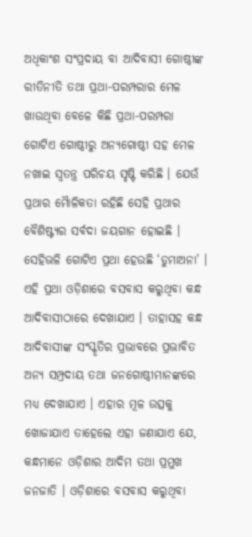ଅଧିକାଂଶ ସଂପ୍ରଦାୟ ବା ଆଦିବାସୀ ଗୋଷ୍ଠୀଙ୍କ ରୀତିନୀତି ତଥା ପ୍ରଥା-ପରମ୍ପରାର ମେଳ ଖାଉଥିବା ବେଳେ କିଛି ପ୍ରଥା-ପରମ୍ପରା ଗୋଟିଏ ଗୋଷ୍ଠୀରୁ ଅନ୍ୟଗୋଷ୍ଠୀ ସହ ମେଳ ନଖାଇ ସ୍ୱତନ୍ତ୍ର ପରିଚୟ ସୃଷ୍ଟି କରିଛି । ଯେଉଁ ପ୍ରଥାର ମୈାଳିକତା ରହିଛି ସେହି ପ୍ରଥାର ବୈଶିଷ୍ଟ୍ୟର ସର୍ବଦା ଜୟଗାନ ହୋଇଛି । ସେହିଭଳି ଗୋଟିଏ ପ୍ରଥା ହେଉଛି ‘ଡୁମାଅନା’ । ଏହି ପ୍ରଥା ଓଡ଼ିଶାରେ ବସବାସ କରୁଥିବା କନ୍ଧ ଆଦିବାସୀଠାରେ ଦେଖାଯାଏ । ତାହାସହ କନ୍ଧ ଆଦିବାସୀଙ୍କ ସଂସ୍କୃତିର ପ୍ରଭାବରେ ପ୍ରଭାବିତ ଅନ୍ୟ ସମ୍ପ୍ରଦାୟ ତଥା ଜନଗୋଷ୍ଠୀମାନଙ୍କରେ ମଧ୍ୟ ଦେଖାଯାଏ । ଏହାର ମୂଳ ଉତ୍ସକୁ ଖୋଜାଯାଏ ତାହେଲେ ଏହା ଜଣାଯାଏ ଯେ, କନ୍ଧମାନେ ଓଡ଼ିଶାର ଆଦିମ ତଥା ପ୍ରମୁଖ ଜନଜାତି । ଓଡ଼ିଶାରେ ବସବାସ କରୁଥିବା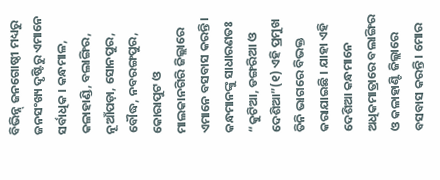ବିଭିନ୍ନ୍ ଜନଗୋଷ୍ଠୀ ମଧ୍ୟରୁ ଜନସଂଖ୍ୟ ଦୃଷ୍ଟିରୁ ଏମାନେ ସର୍ବାଧିକ । କନ୍ଧମାଳ, କଳାହାଣ୍ଡି, ବଲାଙ୍ଗିର, ନୂଆଁପଡ଼ା, ସୋନପୁର, ବୌଦ୍ଧ, ନବରଙ୍ଗପୁର, କୋରାପୁଟ ଓ ମାଲକାନଗିରି ଜିଲ୍ଲାରେ ଏମାନେ ବସବାସ କରନ୍ତି । କନ୍ଧମାନଙ୍କୁ ସାଧାରଣତଃ “କୁଟିଆ, ଡଙ୍ଗରିଆ ଓ ଦେଶିଆ”(୧) ଏହି ପ୍ରମୁଖ ତିନି ଭାଗରେ ବିଭକ୍ତ କରାଯାଇଛି । ଯାହା ଏହି ଦେଶିଆ କନ୍ଧମାନେ ଅଧିକମାତ୍ରାରେ ବଲାଙ୍ଗିର ଓ କଳାହାଣ୍ଟି ଜିଲ୍ଲାରେ ବସବାସ କରନ୍ତି । ମୋର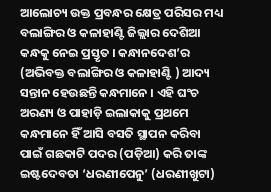ଆଲୋଚ୍ୟ ଉକ୍ତ ପ୍ରବନ୍ଧର କ୍ଷେତ୍ର ପରିସର ମଧ୍ୟ ବଲାଙ୍ଗିର ଓ କଳାହାଣ୍ଟି ଜିଲ୍ଲାର ଦେଶିଆ କନ୍ଧକୁ ନେଇ ପ୍ରସ୍ତୃତ । କନ୍ଧାନଦେଶ’ର (ଅଭିବକ୍ତ ବଲାଙ୍ଗିର ଓ କଳାହାଣ୍ଟି ) ଆଦ୍ୟ ସନ୍ତାନ ହେଉଛନ୍ତି କନ୍ଧମାନେ । ଏହି ଘଂଚ ଅରଣ୍ୟ ଓ ପାହାଡ଼ି ଇଲାକାକୁ ପ୍ରଥମେ କନ୍ଧମାନେ ହିଁ ଆସି ବସତି ସ୍ଥାପନ କରିବା ପାଇଁ ଗଛକାଟି ପଦର (ପଡ଼ିଆ) କରି ତାଙ୍କ ଇଷ୍ଟଦେବତା ‘ଧରଣୀପେନୁ’ (ଧରଣୀଖୁଟା)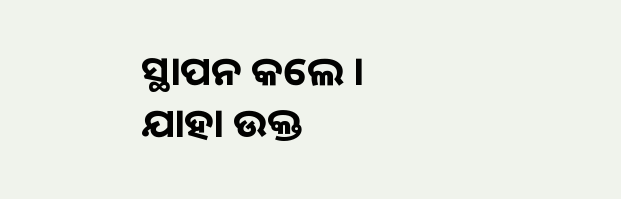ସ୍ଥାପନ କଲେ । ଯାହା ଉକ୍ତ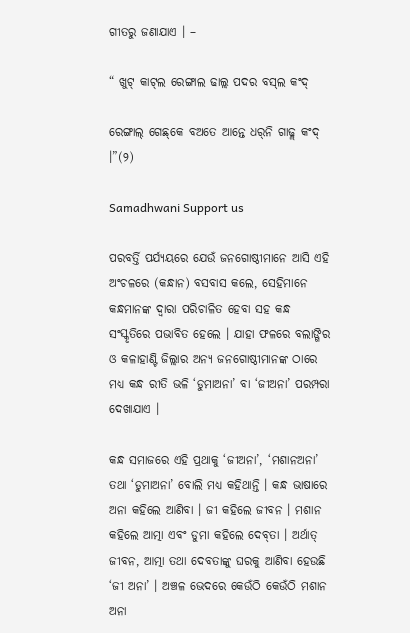ଗୀତରୁ ଜଣାଯାଏ । –

“ ଖୁଟ୍ କାଟ୍‌ଲ ରେଙ୍ଗାଲ ଢାଲ୍ଲ ପଦର ବସ୍‌ଲ କଂଦ୍

ରେଙ୍ଗାଲ୍ ଗେଛ୍‌କେ ବଅତେ ଆନ୍ତେ ଧର୍‌ନି ଗାଢ୍ଲ କଂଦ୍ ।”(୨)

Samadhwani Support us

ପରବର୍ତ୍ତି ପର୍ଯ୍ୟୟରେ ଯେଉଁ ଜନଗୋଷ୍ଠୀମାନେ ଆସି ଏହି ଅଂଚଳରେ (କନ୍ଧାନ) ବସବାସ କଲେ, ସେହିମାନେ କନ୍ଧମାନଙ୍କ ଦ୍ୱାରା ପରିଚାଳିତ ହେବା ସହ କନ୍ଧ ସଂସ୍କୃତିରେ ପଭାବିତ ହେଲେ । ଯାହା ଫଳରେ ବଲାଙ୍ଗିର ଓ କଳାହାଣ୍ଟି ଜିଲ୍ଲାର ଅନ୍ୟ ଜନଗୋଷ୍ଠୀମାନଙ୍କ ଠାରେ ମଧ୍ୟ କନ୍ଧ ରୀତି ଭଳି ‘ଡୁମାଅନା’ ବା ‘ଜୀଅନା’ ପରମ୍ପରା ଦେଖାଯାଏ ।

କନ୍ଧ ସମାଜରେ ଏହି ପ୍ରଥାକୁ ‘ଜୀଅନା’, ‘ମଶାନଅନା’ ତଥା ‘ଡୁମାଅନା’ ବୋଲି ମଧ୍ୟ କହିଥାନ୍ତି । କନ୍ଧ ଭାଷାରେ ଅନା କହିଲେ ଆଣିବା । ଜୀ କହିଲେ ଜୀବନ । ମଶାନ କହିଲେ ଆତ୍ମା ଏବଂ ଡୁମା କହିଲେ ଦେବ୍‌ତା । ଅର୍ଥାତ୍ ଜୀବନ, ଆତ୍ମା ତଥା ଦେବତାଙ୍କୁ ଘରକୁ ଆଣିବା ହେଉଛି ‘ଜୀ ଅନା’ । ଅଞ୍ଚଳ ଭେଦରେ କେଉଁଠି କେଉଁଠି ମଶାନ ଅନା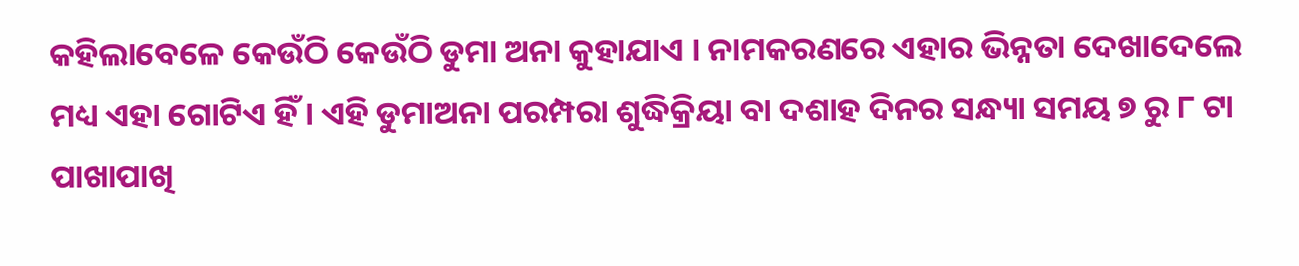କହିଲାବେଳେ କେଉଁଠି କେଉଁଠି ଡୁମା ଅନା କୁହାଯାଏ । ନାମକରଣରେ ଏହାର ଭିନ୍ନତା ଦେଖାଦେଲେ ମଧ୍ୟ ଏହା ଗୋଟିଏ ହିଁ । ଏହି ଡୁମାଅନା ପରମ୍ପରା ଶୁଦ୍ଧିକ୍ରିୟା ବା ଦଶାହ ଦିନର ସନ୍ଧ୍ୟା ସମୟ ୭ ରୁ ୮ ଟା ପାଖାପାଖି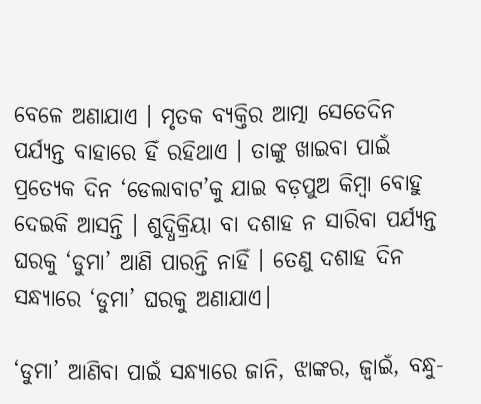ବେଳେ ଅଣାଯାଏ । ମୃତକ ବ୍ୟକ୍ତିର ଆତ୍ମା ସେତେଦିନ ପର୍ଯ୍ୟନ୍ତ ବାହାରେ ହିଁ ରହିଥାଏ । ତାଙ୍କୁ ଖାଇବା ପାଇଁ ପ୍ରତ୍ୟେକ ଦିନ ‘ଡେଲାବାଟ’କୁ ଯାଇ ବଡ଼ପୁଅ କିମ୍ବା ବୋହୁ ଦେଇକି ଆସନ୍ତି । ଶୁଦ୍ଧିକ୍ରିୟା ବା ଦଶାହ ନ ସାରିବା ପର୍ଯ୍ୟନ୍ତ ଘରକୁ ‘ଡୁମା’ ଆଣି ପାରନ୍ତି ନାହିଁ । ତେଣୁ ଦଶାହ ଦିନ ସନ୍ଧ୍ୟାରେ ‘ଡୁମା’ ଘରକୁ ଅଣାଯାଏ।

‘ଡୁମା’ ଆଣିବା ପାଇଁ ସନ୍ଧ୍ୟାରେ ଜାନି, ଝାଙ୍କର, ଜ୍ୱାଇଁ, ବନ୍ଧୁ-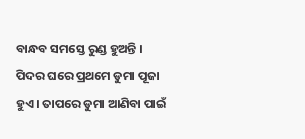ବାନ୍ଧବ ସମସ୍ତେ ରୁଣ୍ଡ ହୁଅନ୍ତି । ପିଦର ଘରେ ପ୍ରଥମେ ଡୁମା ପୂଜା ହୁଏ । ତାପରେ ଡୁମା ଆଣିବା ପାଇଁ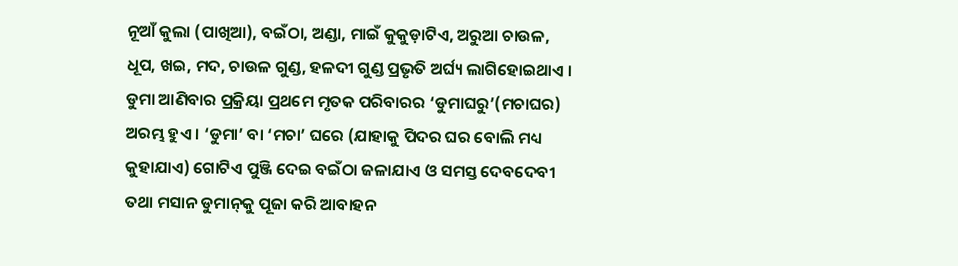ନୂଆଁ କୁଲା (ପାଖିଆ), ବଇଁଠା, ଅଣ୍ଡା, ମାଇଁ କୁକୁଡ଼ାଟିଏ, ଅରୁଆ ଚାଉଳ, ଧୂପ, ଖଇ, ମଦ, ଚାଉଳ ଗୁଣ୍ଡ, ହଳଦୀ ଗୁଣ୍ଡ ପ୍ରଭୃତି ଅର୍ଘ୍ୟ ଲାଗିହୋଇଥାଏ । ଡୁମା ଆଣିବାର ପ୍ରକ୍ରିୟା ପ୍ରଥମେ ମୃତକ ପରିବାରର ‘ଡୁମାଘରୁ’(ମଚାଘର) ଅରମ୍ଭ ହୁଏ । ‘ଡୁମା’ ବା ‘ମଚା’ ଘରେ (ଯାହାକୁ ପିଦର ଘର ବୋଲି ମଧ୍ୟ କୁହାଯାଏ) ଗୋଟିଏ ପୁଞ୍ଜି ଦେଇ ବଇଁଠା ଜଳାଯାଏ ଓ ସମସ୍ତ ଦେବଦେବୀ ତଥା ମସାନ ଡୁମାନ୍‌କୁ ପୂଜା କରି ଆବାହନ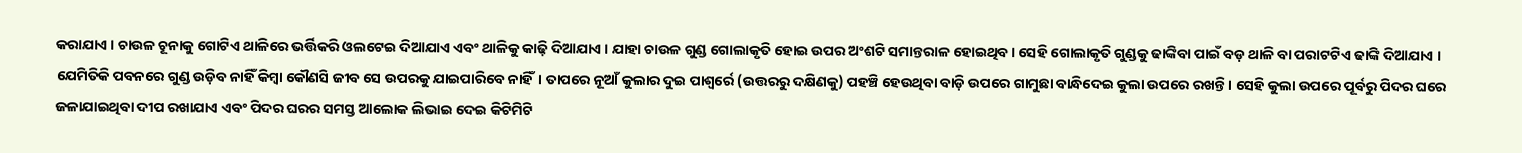କରାଯାଏ । ଚାଉଳ ଚୂନାକୁ ଗୋଟିଏ ଥାଳିରେ ଭର୍ତ୍ତିକରି ଓଲଟେଇ ଦିଆଯାଏ ଏବଂ ଥାଳିକୁ କାଢ଼ି ଦିଆଯାଏ । ଯାହା ଚାଉଳ ଗୁଣ୍ଡ ଗୋଲାକୃତି ହୋଇ ଉପର ଅଂଶଟି ସମାନ୍ତରାଳ ହୋଇଥିବ । ସେହି ଗୋଲାକୃତି ଗୁଣ୍ଡକୁ ଢାଙ୍କିବା ପାଇଁ ବଡ଼ ଥାଳି ବା ପରାଟଟିଏ ଢାଙ୍କି ଦିଆଯାଏ । ଯେମିତିକି ପବନରେ ଗୁଣ୍ଡ ଉଡ଼ିବ ନାହିଁ କିମ୍ବା କୌଣସି ଜୀବ ସେ ଉପରକୁ ଯାଇପାରିବେ ନାହିଁ। ତାପରେ ନୂଆଁ କୁଲାର ଦୁଇ ପାଶ୍ୱର୍ରେ (ଉତ୍ତରରୁ ଦକ୍ଷିଣକୁ) ପହଞ୍ଚି ହେଉଥିବା ବାଡ଼ି ଉପରେ ଗାମୁଛା ବାନ୍ଧିଦେଇ କୁଲା ଉପରେ ରଖନ୍ତି । ସେହି କୁଲା ଉପରେ ପୂର୍ବରୁ ପିଦର ଘରେ ଜଳାଯାଇଥିବା ଦୀପ ରଖାଯାଏ ଏବଂ ପିଦର ଘରର ସମସ୍ତ ଆଲୋକ ଲିଭାଇ ଦେଇ କିଟିମିଟି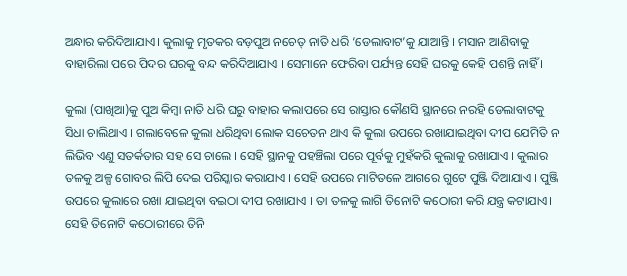ଅନ୍ଧାର କରିଦିଆଯାଏ। କୁଲାକୁ ମୃତକର ବଡ଼ପୁଅ ନଚେତ୍ ନାତି ଧରି ‘ଡେଲାବାଟ’କୁ ଯାଆନ୍ତି । ମସାନ ଆଣିବାକୁ ବାହାରିଲା ପରେ ପିଦର ଘରକୁ ବନ୍ଦ କରିଦିଆଯାଏ । ସେମାନେ ଫେରିବା ପର୍ଯ୍ୟନ୍ତ ସେହି ଘରକୁ କେହି ପଶନ୍ତି ନାହିଁ ।

କୁଲା (ପାଖିଆ)କୁ ପୁଅ କିମ୍ବା ନାତି ଧରି ଘରୁ ବାହାର କଲାପରେ ସେ ରାସ୍ତାର କୌଣସି ସ୍ଥାନରେ ନରହି ଡେଲାବାଟକୁ ସିଧା ଚାଲିଥାଏ । ଗଲାବେଳେ କୁଲା ଧରିଥିବା ଲୋକ ସଚେତନ ଥାଏ କି କୁଲା ଉପରେ ରଖାଯାଇଥିବା ଦୀପ ଯେମିତି ନ ଲିଭିବ ଏଣୁ ସତର୍କତାର ସହ ସେ ଚାଲେ । ସେହି ସ୍ଥାନକୁ ପହଞ୍ଚିଲା ପରେ ପୂର୍ବକୁ ମୁହଁକରି କୁଲାକୁ ରଖାଯାଏ । କୁଲାର ତଳକୁ ଅଳ୍ପ ଗୋବର ଲିପି ଦେଇ ପରିସ୍କାର କରାଯାଏ । ସେହି ଉପରେ ମାଟିତଳେ ଆଗରେ ଗୁଟେ ପୁଞ୍ଜି ଦିଆଯାଏ । ପୁଞ୍ଜି ଉପରେ କୁଲାରେ ରଖା ଯାଇଥିବା ବଇଠା ଦୀପ ରଖାଯାଏ । ତା ତଳକୁ ଲାଗି ତିନୋଟି କଠୋରୀ କରି ଯନ୍ତ୍ର କଟାଯାଏ। ସେହି ତିନୋଟି କଠୋରୀରେ ତିନି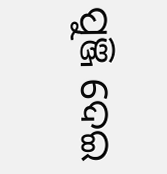ପୁଞ୍ଜି ଦେଇ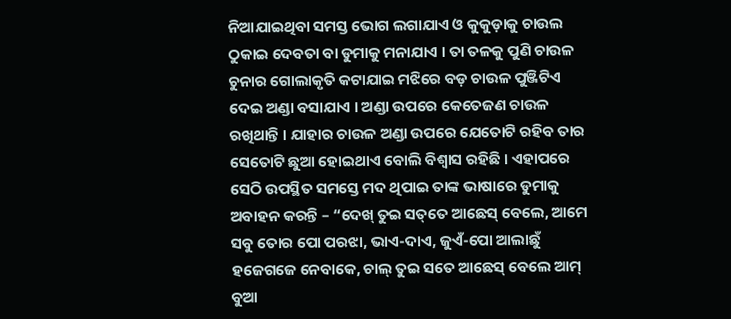ନିଆଯାଇଥିବା ସମସ୍ତ ଭୋଗ ଲଗାଯାଏ ଓ କୁକୁଡ଼ାକୁ ଚାଉଲ ଠୁକାଇ ଦେବତା ବା ଡୁମାକୁ ମନାଯାଏ । ତା ତଳକୁ ପୁଣି ଚାଉଳ ଚୁନାର ଗୋଲାକୃତି କଟାଯାଇ ମଝିରେ ବଡ଼ ଚାଉଳ ପୁଞ୍ଜିଟିଏ ଦେଇ ଅଣ୍ଡା ବସାଯାଏ । ଅଣ୍ଡା ଉପରେ କେତେଜଣ ଚାଉଳ ରଖିଥାନ୍ତି । ଯାହାର ଚାଉଳ ଅଣ୍ଡା ଉପରେ ଯେତୋଟି ରହିବ ତାର ସେତୋଟି ଛୁଆ ହୋଇଥାଏ ବୋଲି ବିଶ୍ୱାସ ରହିଛି । ଏହାପରେ ସେଠି ଉପସ୍ଥିତ ସମସ୍ତେ ମଦ ଥିପାଇ ତାଙ୍କ ଭାଷାରେ ଡୁମାକୁ ଅବାହନ କରନ୍ତି – “ଦେଖ୍ ତୁଇ ସତ୍‌ତେ ଆଛେସ୍ ବେଲେ, ଆମେ ସବୁ ତୋର ପୋ ପରଝା, ଭାଏ-ଦାଏ, ଜୁଏଁ-ପୋ ଆଲାଛୁଁ ହଜେଗଜେ ନେବାକେ, ଚାଲ୍ ତୁଇ ସତେ ଆଛେସ୍ ବେଲେ ଆମ୍ ବୁଆ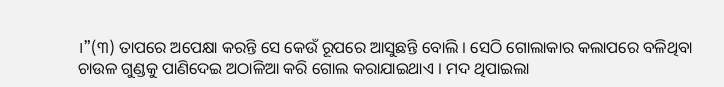।”(୩) ତାପରେ ଅପେକ୍ଷା କରନ୍ତି ସେ କେଉଁ ରୂପରେ ଆସୁଛନ୍ତି ବୋଲି । ସେଠି ଗୋଲାକାର କଲାପରେ ବଳିଥିବା ଚାଉଳ ଗୁଣ୍ଡକୁ ପାଣିଦେଇ ଅଠାଳିଆ କରି ଗୋଲ କରାଯାଇଥାଏ । ମଦ ଥିପାଇଲା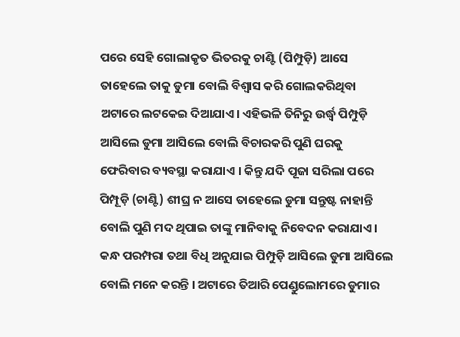ପରେ ସେହି ଗୋଲାକୃତ ଭିତରକୁ ଚାଣ୍ଟି (ପିମ୍ପୁଡ଼ି) ଆସେ ତାହେଲେ ତାକୁ ଡୁମା ବୋଲି ବିଶ୍ୱାସ କରି ଗୋଲକରିଥିବା ଅଟାରେ ଲଟକେଇ ଦିଆଯାଏ। ଏହିଭଳି ତିନିରୁ ଉର୍ଦ୍ଧ୍ୱ ପିମ୍ପୁଡ଼ି ଆସିଲେ ଡୁମା ଆସିଲେ ବୋଲି ବିଚାରକରି ପୁଣି ଘରକୁ ଫେରିବାର ବ୍ୟବସ୍ଥା କରାଯାଏ । କିନ୍ତୁ ଯଦି ପୂଜା ସରିଲା ପରେ ପିମ୍ପୂଡ଼ି (ଚାଣ୍ଟି) ଶୀଘ୍ର ନ ଆସେ ତାହେଲେ ଡୁମା ସନ୍ତୁଷ୍ଟ ନାହାନ୍ତି ବୋଲି ପୁଣି ମଦ ଥିପାଇ ତାଙ୍କୁ ମାନିବାକୁ ନିବେଦନ କରାଯାଏ । କନ୍ଧ ପରମ୍ପରା ତଥା ବିଧି ଅନୁଯାଇ ପିମ୍ପୁଡ଼ି ଆସିଲେ ଡୁମା ଆସିଲେ ବୋଲି ମନେ କରନ୍ତି । ଅଟାରେ ତିଆରି ପେଣ୍ଡୁଲୋମରେ ଡୁମାର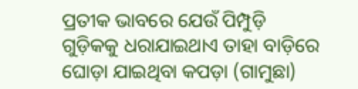ପ୍ରତୀକ ଭାବରେ ଯେଉଁ ପିମ୍ପୁଡ଼ି ଗୁଡ଼ିକକୁ ଧରାଯାଇଥାଏ ତାହା ବାଡ଼ିରେ ଘୋଡ଼ା ଯାଇଥିବା କପଡ଼ା (ଗାମୁଛା)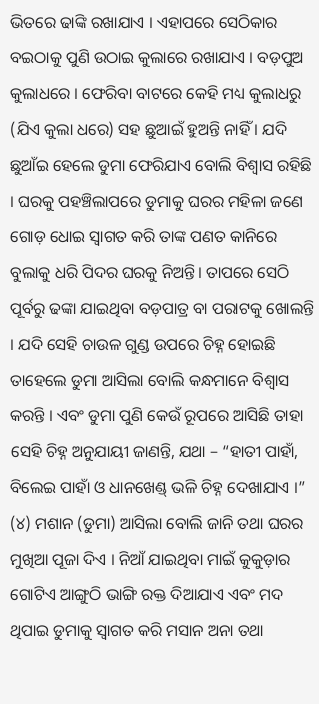ଭିତରେ ଢାଙ୍କି ରଖାଯାଏ । ଏହାପରେ ସେଠିକାର ବଇଠାକୁ ପୁଣି ଉଠାଇ କୁଲାରେ ରଖାଯାଏ । ବଡ଼ପୁଅ କୁଲାଧରେ । ଫେରିବା ବାଟରେ କେହି ମଧ୍ୟ କୁଲାଧରୁ (ଯିଏ କୁଲା ଧରେ) ସହ ଛୁଆଇଁ ହୁଅନ୍ତି ନାହିଁ । ଯଦି ଛୁଆଁଇ ହେଲେ ଡୁମା ଫେରିଯାଏ ବୋଲି ବିଶ୍ୱାସ ରହିଛି । ଘରକୁ ପହଞ୍ଚିଲାପରେ ଡୁମାକୁ ଘରର ମହିଳା ଜଣେ ଗୋଡ଼ ଧୋଇ ସ୍ୱାଗତ କରି ତାଙ୍କ ପଣତ କାନିରେ ବୁଲାକୁ ଧରି ପିଦର ଘରକୁ ନିଅନ୍ତି। ତାପରେ ସେଠି ପୂର୍ବରୁ ଢଙ୍କା ଯାଇଥିବା ବଡ଼ପାତ୍ର ବା ପରାଟକୁ ଖୋଲନ୍ତି । ଯଦି ସେହି ଚାଉଳ ଗୁଣ୍ଡ ଉପରେ ଚିହ୍ନ ହୋଇଛି ତାହେଲେ ଡୁମା ଆସିଲା ବୋଲି କନ୍ଧମାନେ ବିଶ୍ୱାସ କରନ୍ତି । ଏବଂ ଡୁମା ପୁଣି କେଉଁ ରୂପରେ ଆସିଛି ତାହା ସେହି ଚିହ୍ନ ଅନୁଯାୟୀ ଜାଣନ୍ତି, ଯଥା – “ହାତୀ ପାହାଁ, ବିଲେଇ ପାହାଁ ଓ ଧାନଖେଣ୍ଡ୍ ଭଳି ଚିହ୍ନ ଦେଖାଯାଏ ।” (୪) ମଶାନ (ଡୁମା) ଆସିଲା ବୋଲି ଜାନି ତଥା ଘରର ମୁଖିଆ ପୂଜା ଦିଏ । ନିଆଁ ଯାଇଥିବା ମାଇଁ କୁକୁଡ଼ାର ଗୋଟିଏ ଆଙ୍ଗୁଠି ଭାଙ୍ଗି ରକ୍ତ ଦିଆଯାଏ ଏବଂ ମଦ ଥିପାଇ ଡୁମାକୁ ସ୍ୱାଗତ କରି ମସାନ ଅନା ତଥା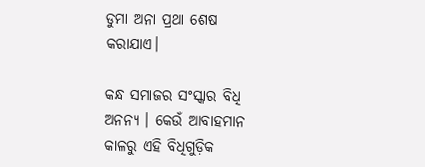ଡୁମା ଅନା ପ୍ରଥା ଶେଷ କରାଯାଏ।

କନ୍ଧ ସମାଜର ସଂସ୍କାର ବିଧି ଅନନ୍ୟ । କେଉଁ ଆବାହମାନ କାଳରୁ ଏହି ବିଧିଗୁଡ଼ିକ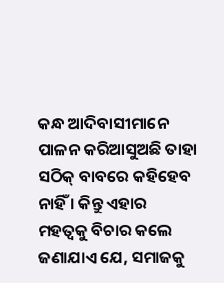କନ୍ଧ ଆଦିବାସୀମାନେ ପାଳନ କରିଆସୁଅଛି ତାହା ସଠିକ୍ ବାବରେ କହିହେବ ନାହିଁ । କିନ୍ତୁ ଏହାର ମହତ୍ୱକୁ ବିଚାର କଲେ ଜଣାଯାଏ ଯେ, ସମାଜକୁ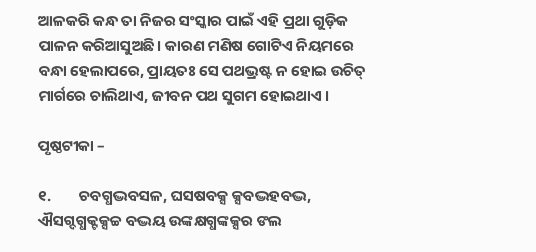ଆଳକରି କନ୍ଧ ତା ନିଜର ସଂସ୍କାର ପାଇଁ ଏହି ପ୍ରଥା ଗୁଡ଼ିକ ପାଳନ କରିଆସୁଅଛି। କାରଣ ମଣିଷ ଗୋଟିଏ ନିୟମରେ ବନ୍ଧା ହେଲାପରେ, ପ୍ରାୟତଃ ସେ ପଥଭ୍ରଷ୍ଟ ନ ହୋଇ ଉଚିତ୍ ମାର୍ଗରେ ଚାଲିଥାଏ, ଜୀବନ ପଥ ସୁଗମ ହୋଇଥାଏ ।

ପୃଷ୍ଠଟୀକା –

୧.        ଚବଗ୍ଧଦ୍ଭବସଳ, ଘସଷବକ୍ସ କ୍ସବଦ୍ଭହବଦ୍ଭ, ଐସଗ୍ଦଗ୍ଧକ୍ଟକ୍ସଚ୍ଚ ବଦ୍ଭୟ ଉଙ୍କକ୍ଷଗ୍ଧଙ୍କକ୍ସର ଙଲ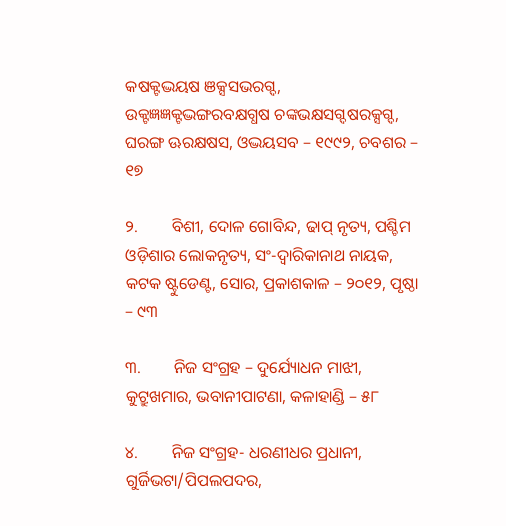କଷକ୍ଟଦ୍ଭୟଷ ଞକ୍ସସଭରଗ୍ଦ, ଉକ୍ଟଜ୍ଞଜ୍ଞକ୍ଟଦ୍ଭଙ୍ଗରବକ୍ଷଗ୍ଧଷ ଚଙ୍କଭକ୍ଷସଗ୍ଦଷରକ୍ସଗ୍ଦ, ଘରଙ୍ଗ ଊରକ୍ଷଷସ, ଓଦ୍ଭୟସବ – ୧୯୯୨, ଚବଶର – ୧୭

୨.        ବିଶୀ, ଦୋଳ ଗୋବିନ୍ଦ, ଢାପ୍ ନୃତ୍ୟ, ପଶ୍ଚିମ ଓଡ଼ିଶାର ଲୋକନୃତ୍ୟ, ସଂ-ଦ୍ୱାରିକାନାଥ ନାୟକ, କଟକ ଷ୍ଟୁଡେଣ୍ଟ, ସୋର, ପ୍ରକାଶକାଳ – ୨୦୧୨, ପୃଷ୍ଠା – ୯୩

୩.        ନିଜ ସଂଗ୍ରହ – ଦୁର୍ଯ୍ୟୋଧନ ମାଝୀ, କୁଟ୍ରୁଖମାର, ଭବାନୀପାଟଣା, କଳାହାଣ୍ଡି – ୫୮

୪.        ନିଜ ସଂଗ୍ରହ- ଧରଣୀଧର ପ୍ରଧାନୀ, ଗୁର୍ଜିଭଟା/ପିପଲପଦର,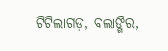ଟିଟିଲାଗଡ଼, ବଲାଙ୍ଗିର,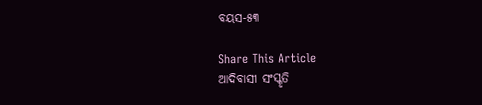ବୟସ-୫୩

Share This Article
ଆଦିବାସୀ ସଂସ୍କୃତି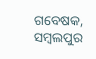ଗବେଷକ, ସମ୍ବଲପୁର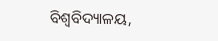ବିଶ୍ୱବିଦ୍ୟାଳୟ,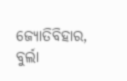ଜ୍ୟୋତିବିହାର, ବୁର୍ଲା